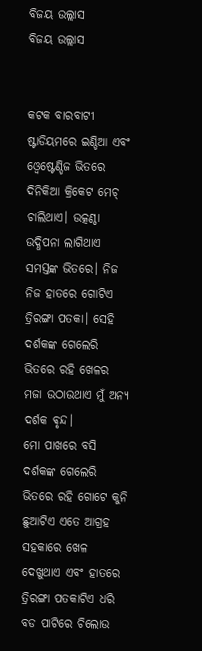ବିଜୟ ଉଲ୍ଲାସ
ବିଜୟ ଉଲ୍ଲାସ


କଟକ ବାରବାଟୀ ଷ୍ଟାଡିୟମରେ ଇଣ୍ଡିଆ ଏବଂ ଓ୍ବେଷ୍ଟେଣ୍ଡିଜ ଭିତରେ ଦିନିକିଆ କ୍ରିକେଟ ମେଚ୍ ଚାଲିଥାଏ। ଉତ୍କଣ୍ଠା ଉଦ୍ଧିପନା ଲାଗିଥାଏ ସମସ୍ତଙ୍କ ଭିତରେ। ନିଜ ନିଜ ହାତରେ ଗୋଟିଏ ତ୍ରିରଙ୍ଗା ପତକା। ସେହି ଦର୍ଶକଙ୍କ ଗେଲେରି ଭିତରେ ରହି ଖେଳର ମଜା ଉଠାଉଥାଏ ମୁଁ ଅନ୍ୟ ଦର୍ଶକ ଵୃନ୍ଦ।
ମୋ ପାଖରେ ବସି ଦର୍ଶକଙ୍କ ଗେଲେରି ଭିତରେ ରହି ଗୋଟେ କୁନି ଛୁଆଟିଏ ଏତେ ଆଗ୍ରହ ସହକାରେ ଖେଳ ଦେଖୁଥାଏ ଏବଂ ହାତରେ ତ୍ରିରଙ୍ଗା ପତକାଟିଏ ଧରି ବଡ ପାଟିରେ ଚିଲୋଉ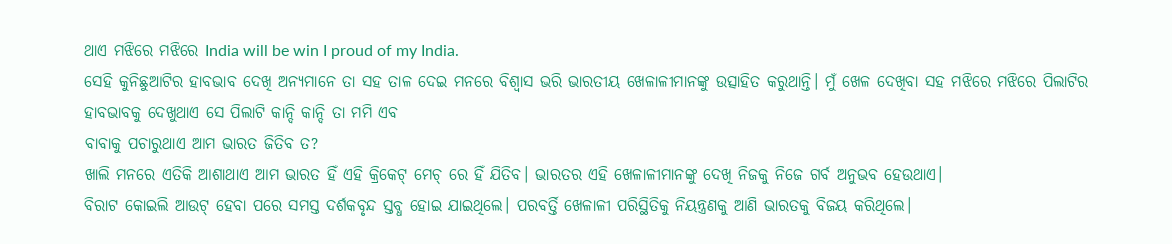ଥାଏ ମଝିରେ ମଝିରେ India will be win I proud of my India.
ସେହି କୁନିଛୁଆଟିର ହାବଭାବ ଦେଖି ଅନ୍ୟମାନେ ତା ସହ ତାଳ ଦେଇ ମନରେ ବିଶ୍ବାସ ଭରି ଭାରତୀୟ ଖେଳାଳୀମାନଙ୍କୁ ଉତ୍ସାହିତ କରୁଥାନ୍ତି। ମୁଁ ଖେଳ ଦେଖିବା ସହ ମଝିରେ ମଝିରେ ପିଲାଟିର ହାବଭାବକୁ ଦେଖୁଥାଏ ସେ ପିଲାଟି କାନ୍ଦି କାନ୍ଦି ତା ମମି ଏବ
ବାବାକୁ ପଚାରୁଥାଏ ଆମ ଭାରତ ଜିତିବ ତ?
ଖାଲି ମନରେ ଏତିକି ଆଶାଥାଏ ଆମ ଭାରତ ହିଁ ଏହି କ୍ରିକେଟ୍ ମେଚ୍ ରେ ହିଁ ଯିତିବ। ଭାରତର ଏହି ଖେଳାଳୀମାନଙ୍କୁ ଦେଖି ନିଜକୁ ନିଜେ ଗର୍ବ ଅନୁଭବ ହେଉଥାଏ।
ବିରାଟ କୋଇଲି ଆଉଟ୍ ହେବା ପରେ ସମସ୍ତ ଦର୍ଶକବୃନ୍ଦ ସ୍ତବ୍ଧ ହୋଇ ଯାଇଥିଲେ। ପରବର୍ତ୍ତି ଖେଳାଳୀ ପରିସ୍ଥିତିକୁ ନିୟନ୍ତ୍ରଣକୁ ଆଣି ଭାରତକୁ ବିଜୟ କରିଥିଲେ।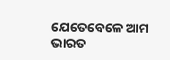ଯେତେବେଳେ ଆମ ଭାରତ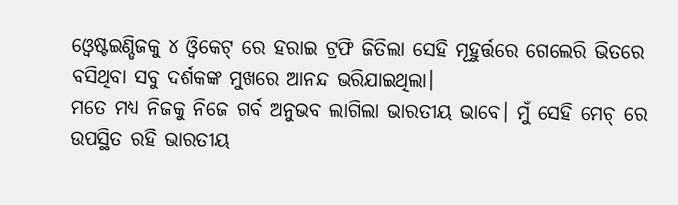ଓ୍ବେଷ୍ଟଇଣ୍ଡିଜକୁ ୪ ଓ୍ବିକେଟ୍ ରେ ହରାଇ ଟ୍ରଫି ଜିତିଲା ସେହି ମୂହୁର୍ତ୍ତରେ ଗେଲେରି ଭିତରେ ବସିଥିବା ସବୁ ଦର୍ଶକଙ୍କ ମୁଖରେ ଆନନ୍ଦ ଭରିଯାଇଥିଲା।
ମତେ ମଧ୍ୟ ନିଜକୁ ନିଜେ ଗର୍ବ ଅନୁଭବ ଲାଗିଲା ଭାରତୀୟ ଭାବେ। ମୁଁ ସେହି ମେଚ୍ ରେ ଉପସ୍ଥିତ ରହି ଭାରତୀୟ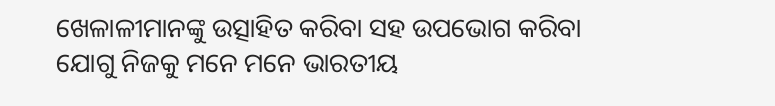ଖେଳାଳୀମାନଙ୍କୁ ଉତ୍ସାହିତ କରିବା ସହ ଉପଭୋଗ କରିବା ଯୋଗୁ ନିଜକୁ ମନେ ମନେ ଭାରତୀୟ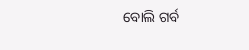ବୋଲି ଗର୍ବ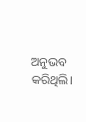ଅନୁଭବ କରିଥିଲି।